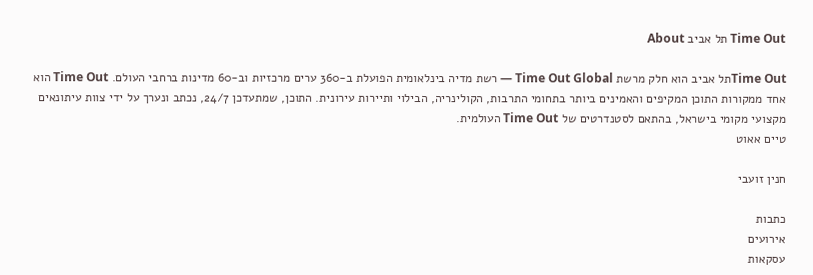Time Out תל אביב About

Time Outתל אביב הוא חלק מרשת Time Out Global — רשת מדיה בינלאומית הפועלת ב-360 ערים מרכזיות וב-60 מדינות ברחבי העולם. Time Out הוא אחד ממקורות התוכן המקיפים והאמינים ביותר בתחומי התרבות, הקולינריה, הבילוי ותיירות עירונית. התוכן, שמתעדכן 24/7, נכתב ונערך על ידי צוות עיתונאים מקצועי מקומי בישראל, בהתאם לסטנדרטים של Time Out העולמית.
טיים אאוט

חנין זועבי

כתבות
אירועים
עסקאות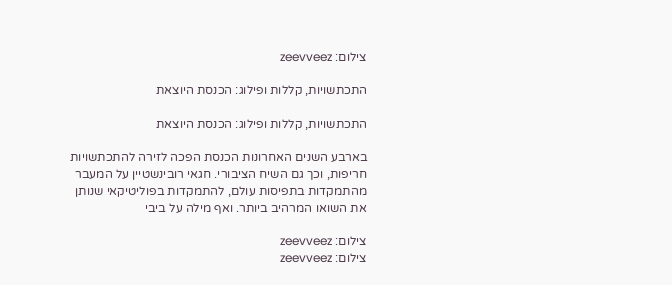צילום: zeevveez

התכתשויות, קללות ופילוג: הכנסת היוצאת

התכתשויות, קללות ופילוג: הכנסת היוצאת

בארבע השנים האחרונות הכנסת הפכה לזירה להתכתשויות חריפות, וכך גם השיח הציבורי. חגאי רובינשטיין על המעבר מהתמקדות בתפיסות עולם, להתמקדות בפוליטיקאי שנותן את השואו המרהיב ביותר. ואף מילה על ביבי

צילום: zeevveez
צילום: zeevveez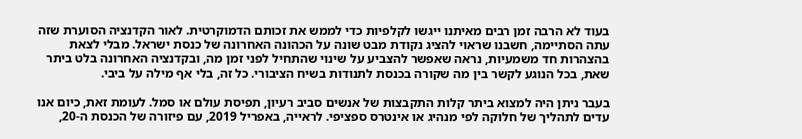בעוד לא הרבה זמן רבים מאיתנו ייגשו לקלפיות כדי לממש את זכותם הדמוקרטית. לאור הקדנציה הסוערת שזה עתה הסתיימה, חשבנו שראוי להציג נקודת מבט שונה על הכהונה האחרונה של כנסת ישראל. מבלי לצאת בהצהרות חד משמעיות, נראה שאפשר להצביע על שינוי שהתחיל לפני זמן מה, ובקדנציה האחרונה בלט ביתר שאת, בכל הנוגע לקשר בין מה שקורה בכנסת לתנודות בשיח הציבורי. כל זה, בלי אף מילה על ביבי.

בעבר ניתן היה למצוא ביתר קלות התקבצות של אנשים סביב רעיון, תפיסת עולם או סמל. לעומת זאת, כיום אנו עדים לתהליך של חלוקה לפי מנהיג או אינטרס ספציפי. לראייה, באפריל 2019, עם פיזורה של הכנסת ה-20,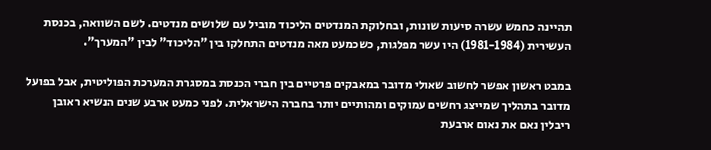תהיינה כחמש עשרה סיעות שונות, ובחלוקת המנדטים הליכוד מוביל עם שלושים מנדטים. לשם השוואה, בכנסת העשירית (1981-1984) היו עשר מפלגות, כשכמעט מאה מנדטים התחלקו בין "הליכוד" לבין "המערך".

במבט ראשון אפשר לחשוב שאולי מדובר במאבקים פרטיים בין חברי הכנסת במסגרת המערכת הפוליטית, אבל בפועל מדובר בתהליך שמייצג רחשים עמוקים ומהותיים יותר בחברה הישראלית. לפני כמעט ארבע שנים הנשיא ראובן ריבלין נאם את נאום ארבעת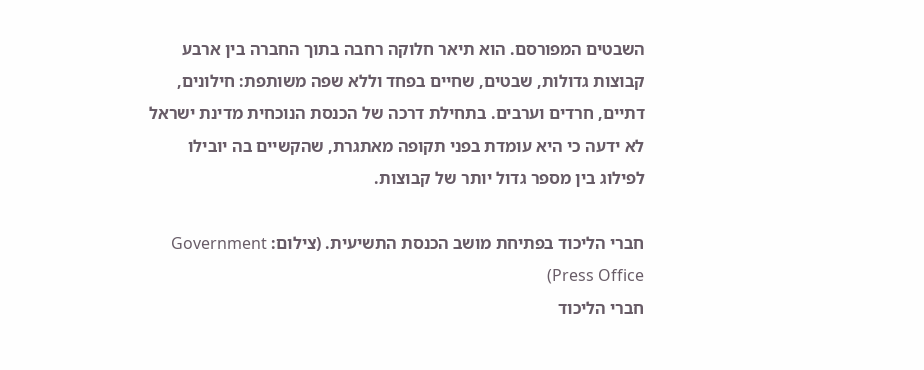השבטים המפורסם. הוא תיאר חלוקה רחבה בתוך החברה בין ארבע קבוצות גדולות, שבטים, שחיים בפחד וללא שפה משותפת: חילונים, דתיים, חרדים וערבים. בתחילת דרכה של הכנסת הנוכחית מדינת ישראל לא ידעה כי היא עומדת בפני תקופה מאתגרת, שהקשיים בה יובילו לפילוג בין מספר גדול יותר של קבוצות.

חברי הליכוד בפתיחת מושב הכנסת התשיעית. (צילום: Government Press Office)
חברי הליכוד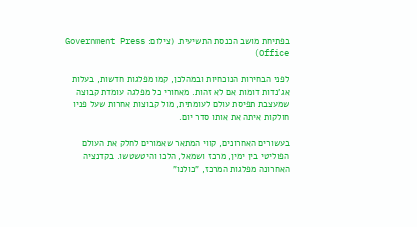בפתיחת מושב הכנסת התשיעית. (צילום: Government Press Office)

לפני הבחירות הנוכחיות ובמהלכן, קמו מפלגות חדשות, בעלות אג'נדות דומות אם לא זהות. מאחורי כל מפלגה עומדת קבוצה שמעצבת תפיסת עולם לעומתית, מול קבוצות אחרות שעל פניו חולקות איתה את אותו סדר יום.

בעשורים האחרונים, קווי המתאר שאמורים לחלק את העולם הפוליטי בין ימין, מרכז ושמאל, הלכו והיטשטשו. בקדנציה האחרונה מפלגות המרכז, "כולנו"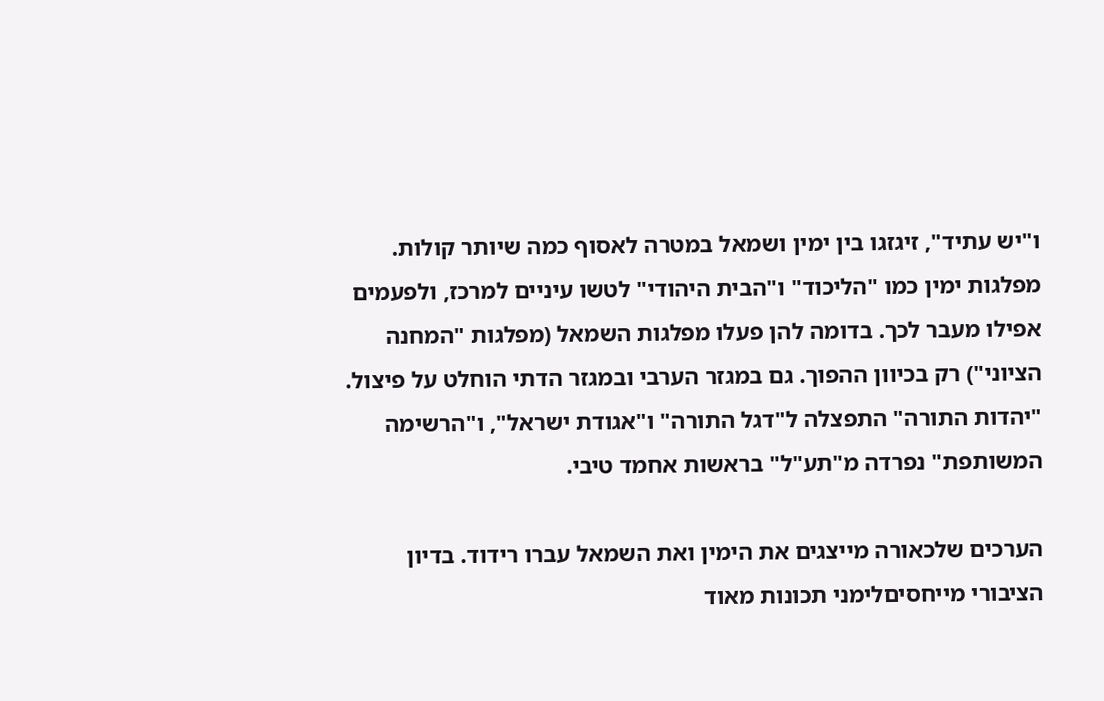ו"יש עתיד", זיגזגו בין ימין ושמאל במטרה לאסוף כמה שיותר קולות. מפלגות ימין כמו "הליכוד" ו"הבית היהודי" לטשו עיניים למרכז, ולפעמים אפילו מעבר לכך. בדומה להן פעלו מפלגות השמאל (מפלגות "המחנה הציוני") רק בכיוון ההפוך. גם במגזר הערבי ובמגזר הדתי הוחלט על פיצול. "יהדות התורה" התפצלה ל"דגל התורה" ו"אגודת ישראל", ו"הרשימה המשותפת" נפרדה מ"תע"ל" בראשות אחמד טיבי.

הערכים שלכאורה מייצגים את הימין ואת השמאל עברו רידוד. בדיון הציבורי מייחסיםלימני תכונות מאוד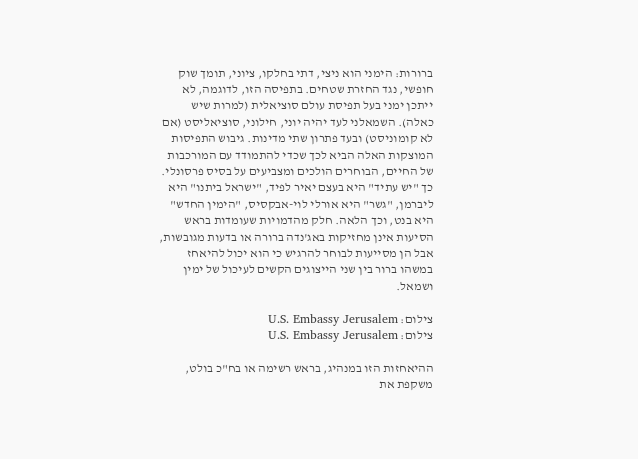ברורות: הימני הוא ניצי, דתי בחלקו, ציוני, תומך שוק חופשי, נגד החזרת שטחים. בתפיסה הזו, לדוגמה, לא ייתכן ימני בעל תפיסת עולם סוציאלית (למרות שיש כאלה). השמאלני לעד יהיה יוני, חילוני, סוציאליסט (אם לא קומוניסט) ובעד פתרון שתי מדינות. גיבוש התפיסות המוצקות האלה הביא לכך שכדי להתמודד עם המורכבות של החיים, הבוחרים הולכים ומצביעים על בסיס פרסונלי. כך "יש עתיד" היא בעצם יאיר לפיד, "ישראל ביתנו" היא ליברמן, "גשר" היא אורלי לוי-אבקסיס, "הימין החדש" היא בנט, וכך הלאה. חלק מהדמויות שעומדות בראש הסיעות אינן מחזיקות באג'נדה ברורה או בדעות מגובשות, אבל הן מסייעות לבוחר להרגיש כי הוא יכול להיאחז במשהו ברור בין שני הייצוגים הקשים לעיכול של ימין ושמאל.

צילום: U.S. Embassy Jerusalem
צילום: U.S. Embassy Jerusalem

ההיאחזות הזו במנהיג, בראש רשימה או בח"כ בולט, משקפת את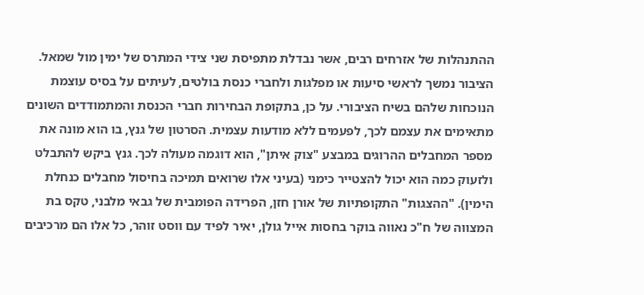ההתנהלות של אזרחים רבים, אשר נבדלת מתפיסת שני צידי המתרס של ימין מול שמאל. הציבור נמשך לראשי סיעות או מפלגות ולחברי כנסת בולטים, לעיתים על בסיס עוצמת הנוכחות שלהם בשיח הציבורי. על כן, בתקופת הבחירות חברי הכנסת והמתמודדים השונים מתאימים את עצמם לכך, לפעמים ללא מודעות עצמית. הסרטון של גנץ, בו הוא מונה את מספר המחבלים ההרוגים במבצע "צוק איתן", הוא דוגמה מעולה לכך. גנץ ביקש להתבלט ולזעוק כמה הוא יכול להצטייר כימני (בעיני אלו שרואים תמיכה בחיסול מחבלים כנחלת הימין). "ההצגות" התקופתיות של אורן חזן, הפרידה הפומבית של גבאי מלבני, טקס בת המצווה של ח"כ נאווה בוקר בחסות אייל גולן, יאיר לפיד עם ווסט זוהר, כל אלו הם מרכיבים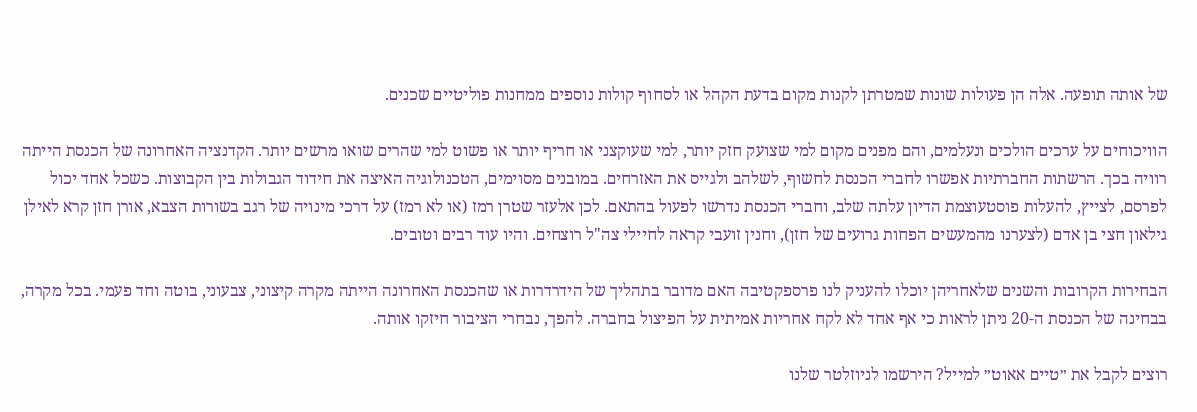של אותה תופעה. אלה הן פעולות שונות שמטרתן לקנות מקום בדעת הקהל או לסחוף קולות נוספים ממחנות פוליטיים שכנים.

הוויכוחים על ערכים הולכים ונעלמים, והם מפנים מקום למי שצועק חזק יותר, למי שעוקצני או חריף יותר או פשוט למי שהרים שואו מרשים יותר. הקדנציה האחרונה של הכנסת הייתה רוויה בכך. הרשתות החברתיות אפשרו לחברי הכנסת לחשוף, לשלהב ולגייס את האזרחים. במובנים מסוימים, הטכנולוגיה האיצה את חידוד הגבולות בין הקבוצות. כשכל אחד יכול לפרסם, לצייץ, להעלות פוסטעוצמת הדיון עלתה שלב, וחברי הכנסת נדרשו לפעול בהתאם. לכן אלעזר שטרן רמז (או לא רמז) על דרכי מינויה של רגב בשורות הצבא, אורן חזן קרא לאילן גילאון חצי בן אדם (לצערנו מהמעשים הפחות גרועים של חזן), וחנין זועבי קראה לחיילי צה"ל רוצחים. והיו עוד רבים וטובים.

הבחירות הקרובות והשנים שלאחריהן יוכלו להעניק לנו פרספקטיבה האם מדובר בתהליך של הידרדרות או שהכנסת האחרונה הייתה מקרה קיצוני, צבעוני, בוטה וחד פעמי. בכל מקרה, בבחינה של הכנסת ה-20 ניתן לראות כי אף אחד לא לקח אחריות אמיתית על הפיצול בחברה. להפך, נבחרי הציבור חיזקו אותה.

רוצים לקבל את ״טיים אאוט״ למייל? הירשמו לניוזלטר שלנו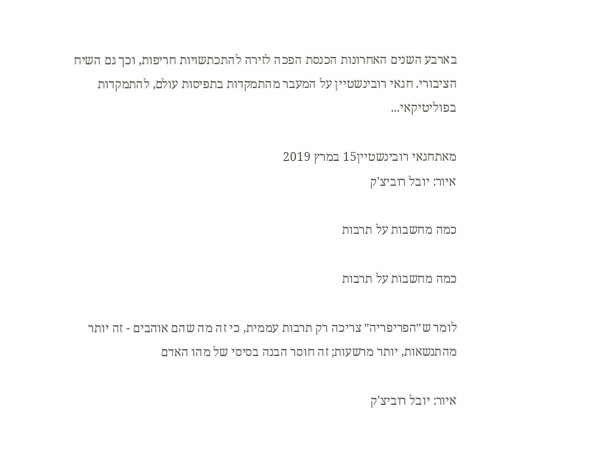בארבע השנים האחרונות הכנסת הפכה לזירה להתכתשויות חריפות, וכך גם השיח הציבורי. חגאי רובינשטיין על המעבר מהתמקדות בתפיסות עולם, להתמקדות בפוליטיקאי...

מאתחגאי רובינשטיין15 במרץ 2019
איור: יובל רוביצ'ק

כמה מחשבות על תרבות

כמה מחשבות על תרבות

לומר ש״הפריפריה״ צריכה רק תרבות עממית, כי זה מה שהם אוהבים - זה יותר מהתנשאות, יותר מרשעות; זה חוסר הבנה בסיסי של מהו האדם

איור: יובל רוביצ'ק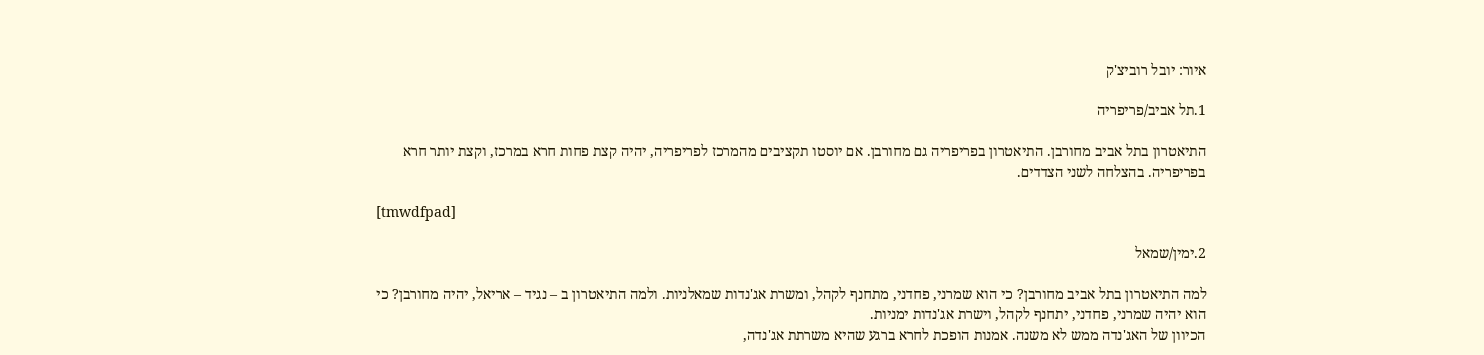איור: יובל רוביצ'ק

1.תל אביב/פריפריה

התיאטרון בתל אביב מחורבן. התיאטרון בפריפריה גם מחורבן. אם יוסטו תקציבים מהמרכז לפריפריה, יהיה קצת פחות חרא במרכז, וקצת יותר חרא בפריפריה. בהצלחה לשני הצדדים.

[tmwdfpad]

2.ימין/שמאל

למה התיאטרון בתל אביב מחורבן? כי הוא שמרני, פחדני, מתחנף לקהל, ומשרת אג'נדות שמאלניות. ולמה התיאטרון ב – נגיד – אריאל, יהיה מחורבן? כי הוא יהיה שמרני, פחדני, יתחנף לקהל, וישרת אג'נדות ימניות.
הכיוון של האג'נדה ממש לא משנה. אמנות הופכת לחרא ברגע שהיא משרתת אג'נדה,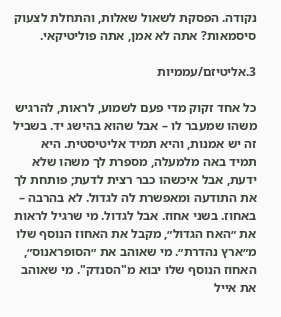נקודה. הפסקת לשאול שאלות, והתחלת לצעוק סיסמאות? אתה לא אמן, אתה פוליטיקאי.

3.אליטיזם/עממיות

כל אחד זקוק מדי פעם לשמוע, לראות, להרגיש משהו שמעבר לו – אבל שהוא בהישג יד. בשביל זה יש אמנות, והיא תמיד אליטיסטית. היא תמיד באה מלמעלה, מספרת לך משהו שלא ידעת, אבל איכשהו כבר רצית לדעת; פותחת לך את התודעה ומאפשרת לה לגדול. לא בהרבה – באחוז. בשני אחוז. אבל לגדול. מי שרגיל לראות את ״האח הגדול״, מקבל את האחוז הנוסף שלו מ״ארץ נהדרת״. מי שאוהב את ״הסופראנוס״, האחוז הנוסף שלו יבוא מ"הסנדק". מי שאוהב את אייל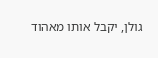גולן, יקבל אותו מאהוד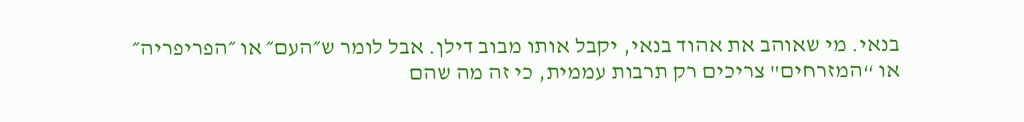בנאי. מי שאוהב את אהוד בנאי, יקבל אותו מבוב דילן. אבל לומר ש״העם״ או ״הפריפריה״ או “המזרחים" צריכים רק תרבות עממית, כי זה מה שהם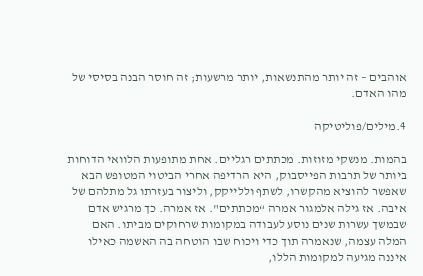אוהבים – זה יותר מהתנשאות, יותר מרשעות; זה חוסר הבנה בסיסי של מהו האדם.

4.מילים/פוליטיקה

בהמות. מנשקי מזוזות. מכתתים רגליים. אחת מתופעות הלוואי הדוחות ביותר של תרבות הפייסבוק, היא הרדיפה אחרי הביטוי המטופש הבא שאפשר להוציא מהקשרו, לשתף וללייקק, וליצור בעזרתו גל מתלהם של איבה. אז גילה אלמגור אמרה “מכתתים". אז אמרה. כך מרגיש אדם שבמשך עשרות שנים נוסע לעבודה במקומות שרחוקים מביתו. האם המלה עצמה, שנאמרה תוך כדי ויכוח שבו הוטחה בה האשמה כאילו איננה מגיעה למקומות הללו,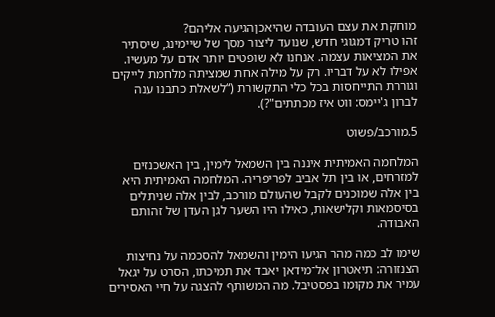מוחקת את עצם העובדה שהיאכןהגיעה אליהם?
זהו טריק דמגוגי חדש, שנועד ליצור מסך של שיימינג, שיסתיר את המציאות עצמה. אנחנו לא שופטים יותר אדם על מעשיו. אפילו לא על דבריו. רק על מילה אחת שמציתה מלחמת לייקים וגוררת התייחסות בכל כלי התקשורת (“לשאלת כתבנו ענה לברון ג'יימס: ווט איז מכתתים"?).

5.מורכב/פשוט

המלחמה האמיתית איננה בין השמאל לימין, בין האשכנזים למזרחים, או בין תל אביב לפריפריה. המלחמה האמיתית היא בין אלה שמוכנים לקבל שהעולם מורכב, לבין אלה שניתלים בסיסמאות וקלישאות, כאילו היו השער לגן העדן של זהותם האבודה.

שימו לב כמה מהר הגיעו הימין והשמאל להסכמה על נחיצות הצנזורה: תיאטרון אל־מידאן יאבד את תמיכתו, הסרט על יגאל עמיר את מקומו בפסטיבל. מה המשותף להצגה על חיי האסירים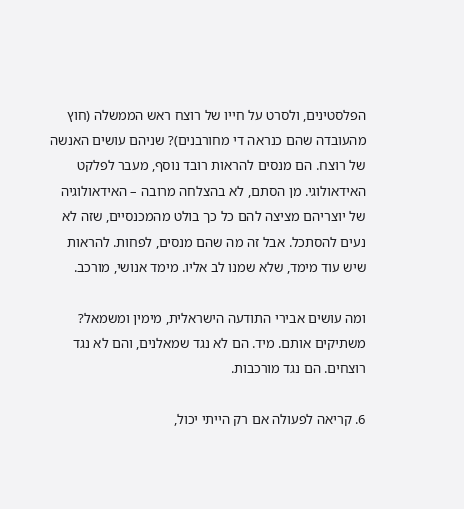הפלסטינים, ולסרט על חייו של רוצח ראש הממשלה (חוץ מהעובדה שהם כנראה די מחורבנים)? שניהם עושים האנשה של רוצח. הם מנסים להראות רובד נוסף, מעבר לפלקט האידאולוגי. מן הסתם, לא בהצלחה מרובה – האידאולוגיה של יוצריהם מציצה להם כל כך בולט מהמכנסיים, שזה לא נעים להסתכל. אבל זה מה שהם מנסים, לפחות. להראות שיש עוד מימד, שלא שמנו לב אליו. מימד אנושי, מורכב.

ומה עושים אבירי התודעה הישראלית, מימין ומשמאל? משתיקים אותם. מיד. הם לא נגד שמאלנים, והם לא נגד רוצחים. הם נגד מורכבות.

6. קריאה לפעולה אם רק הייתי יכול,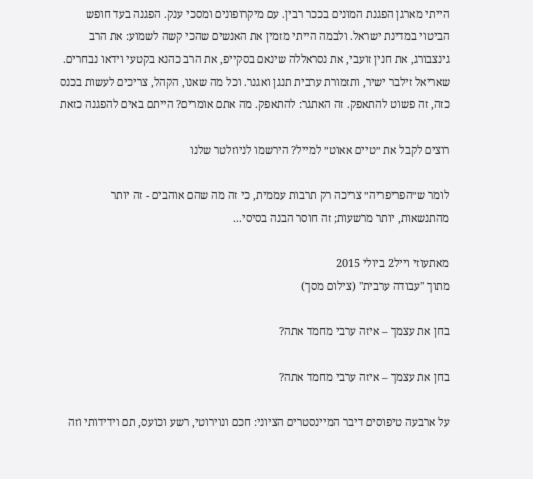הייתי מארגן הפגנת המונים בככר רבין. עם מיקרופונים ומסכי ענק. הפגנה בעד חופש הביטוי במדינת ישראל. ולבמה הייתי מזמין את האנשים שהכי קשה לשמוע: את הרב גינצבורג, את חנין זועבי, את נסראללה שינאם בסקייפ, את הרב כהנא בקטעי וידאו נבחרים. שאריאל זילבר ישיר, ותזמורת ערבית תנגן ואגנר. וכל מה שאנו, הקהל, צריכים לעשות בכנס כזה, זה פשוט להתאפק. זה האתגר: להתאפק. מה אתם אומרים? הייתם באים להפגנה כזאת

רוצים לקבל את ״טיים אאוט״ למייל? הירשמו לניוזלטר שלנו

לומר ש״הפריפריה״ צריכה רק תרבות עממית, כי זה מה שהם אוהבים - זה יותר מהתנשאות, יותר מרשעות; זה חוסר הבנה בסיסי...

מאתעוזי וייל2 ביולי 2015
מתוך "עבודה ערבית" (צילום מסך)

בחן את עצמך – איזה ערבי מחמד אתה?

בחן את עצמך – איזה ערבי מחמד אתה?

על ארבעה טיפוסים דיבר המיינסטרים הציוני: חכם ונוירוטי, רשע וכועס, תם וידידותי וזה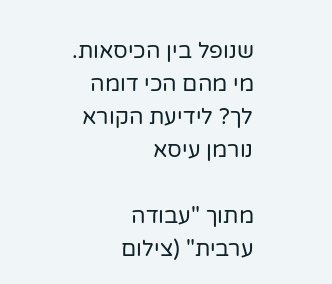שנופל בין הכיסאות. מי מהם הכי דומה לך? לידיעת הקורא נורמן עיסא

מתוך "עבודה ערבית" (צילום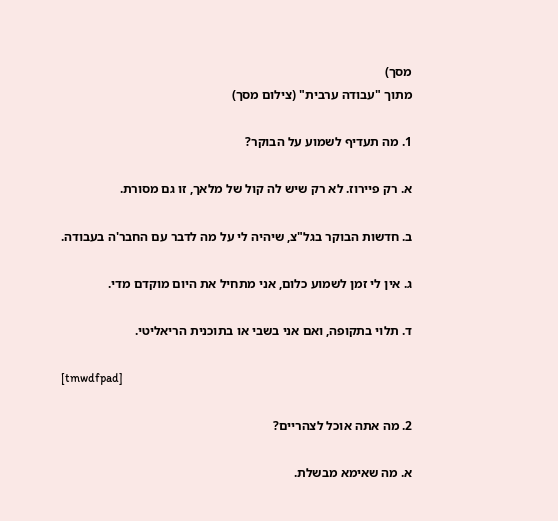מסך)
מתוך "עבודה ערבית" (צילום מסך)

1. מה תעדיף לשמוע על הבוקר?

א. רק פיירוז. לא רק שיש לה קול של מלאך, זו גם מסורת.

ב. חדשות הבוקר בגל"צ, שיהיה לי על מה לדבר עם החבר'ה בעבודה.

ג. אין לי זמן לשמוע כלום, אני מתחיל את היום מוקדם מדי.

ד. תלוי בתקופה, ואם אני בשבי או בתוכנית הריאליטי.

[tmwdfpad]

2. מה אתה אוכל לצהריים?

א. מה שאימא מבשלת.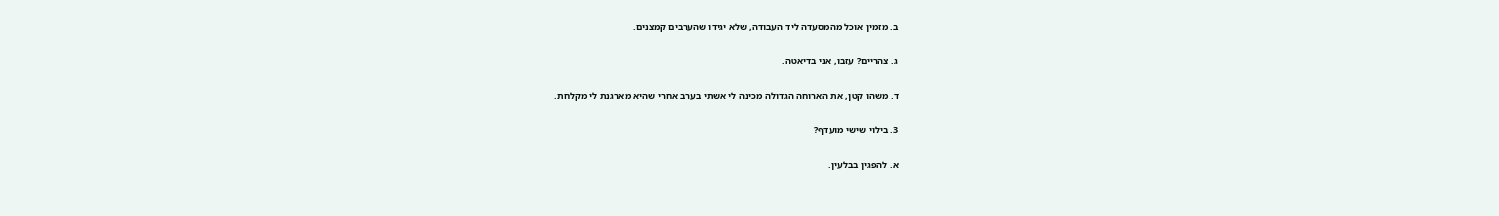ב. מזמין אוכל מהמסעדה ליד העבודה, שלא יגידו שהערבים קמצנים.

ג. צהריים? עזבו, אני בדיאטה.

ד. משהו קטן, את הארוחה הגדולה מכינה לי אשתי בערב אחרי שהיא מארגנת לי מקלחת.

3. בילוי שישי מועדף?

א. להפגין בבלעין.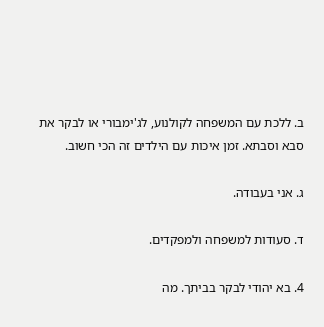ב. ללכת עם המשפחה לקולנוע, לג'ימבורי או לבקר את סבא וסבתא. זמן איכות עם הילדים זה הכי חשוב.

ג. אני בעבודה.

ד. סעודות למשפחה ולמפקדים.

4. בא יהודי לבקר בביתך. מה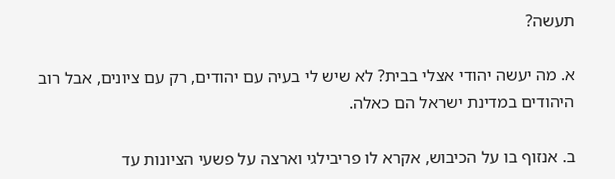תעשה?

א. מה יעשה יהודי אצלי בבית? לא שיש לי בעיה עם יהודים, רק עם ציונים, אבל רוב היהודים במדינת ישראל הם כאלה.

ב. אנזוף בו על הכיבוש, אקרא לו פריבילגי וארצה על פשעי הציונות עד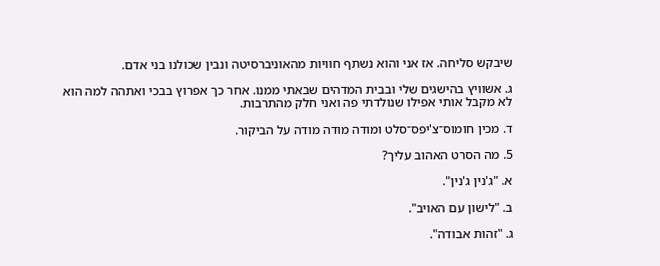שיבקש סליחה. אז אני והוא נשתף חוויות מהאוניברסיטה ונבין שכולנו בני אדם.

ג. אשוויץ בהישגים שלי ובבית המדהים שבאתי ממנו. אחר כך אפרוץ בבכי ואתהה למה הוא לא מקבל אותי אפילו שנולדתי פה ואני חלק מהתרבות.

ד. מכין חומוס־צ'יפס־סלט ומודה מודה מודה על הביקור.

5. מה הסרט האהוב עליך?

א. "ג'נין ג'נין".

ב. "לישון עם האויב".

ג. "זהות אבודה".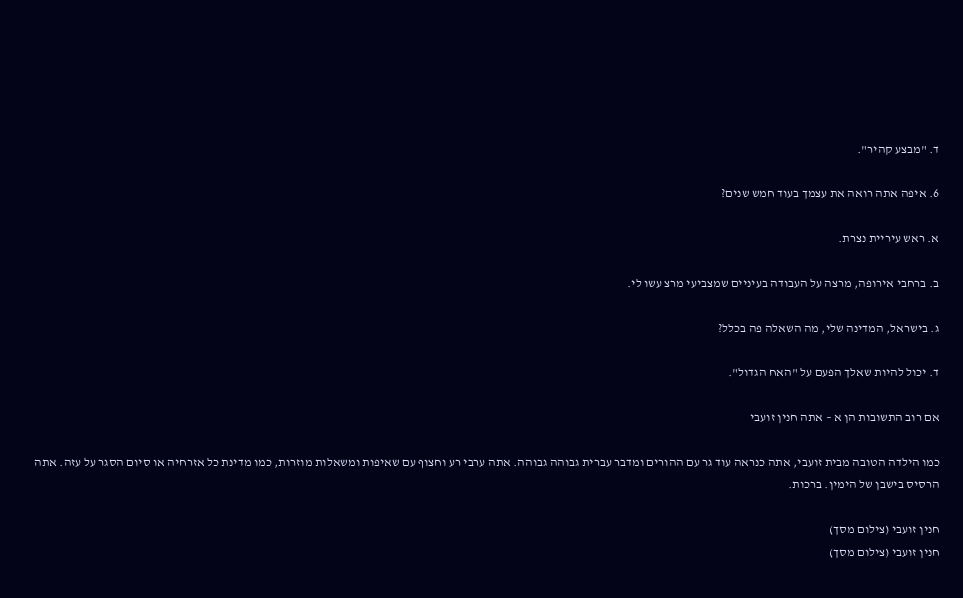ד. "מבצע קהיר".

6. איפה אתה רואה את עצמך בעוד חמש שנים?

א. ראש עיריית נצרת.

ב. ברחבי אירופה, מרצה על העבודה בעיניים שמצביעי מרצ עשו לי.

ג. בישראל, המדינה שלי, מה השאלה פה בכלל?

ד. יכול להיות שאלך הפעם על "האח הגדול".

אם רוב התשובות הן א – אתה חנין זועבי

כמו הילדה הטובה מבית זועבי, אתה כנראה עוד גר עם ההורים ומדבר עברית גבוהה גבוהה. אתה ערבי רע וחצוף עם שאיפות ומשאלות מוזרות, כמו מדינת כל אזרחיה או סיום הסגר על עזה. אתה הרסיס בישבן של הימין. ברכות.

חנין זועבי (צילום מסך)
חנין זועבי (צילום מסך)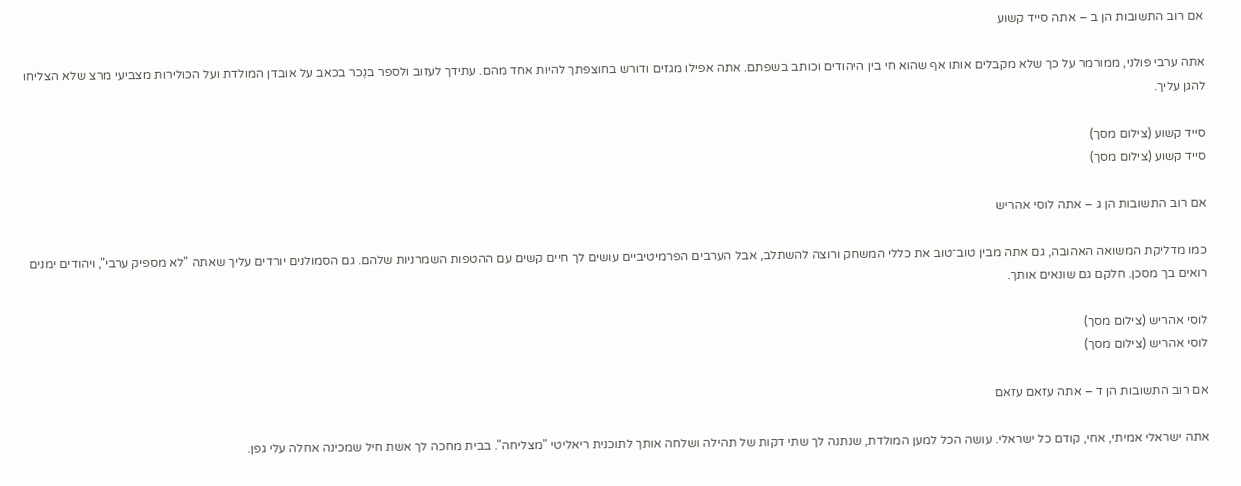אם רוב התשובות הן ב – אתה סייד קשוע

אתה ערבי פולני, ממורמר על כך שלא מקבלים אותו אף שהוא חי בין היהודים וכותב בשפתם. אתה אפילו מגזים ודורש בחוצפתך להיות אחד מהם. עתידך לעזוב ולספר בנֵכר בכאב על אובדן המולדת ועל הכולירות מצביעי מרצ שלא הצליחו להגן עליך.

סייד קשוע (צילום מסך)
סייד קשוע (צילום מסך)

אם רוב התשובות הן ג – אתה לוסי אהריש

כמו מדליקת המשואה האהובה, גם אתה מבין טוב־טוב את כללי המשחק ורוצה להשתלב, אבל הערבים הפרמיטיביים עושים לך חיים קשים עם ההטפות השמרניות שלהם. גם הסמולנים יורדים עליך שאתה "לא מספיק ערבי", ויהודים ימנים רואים בך מסכן. חלקם גם שונאים אותך.

לוסי אהריש (צילום מסך)
לוסי אהריש (צילום מסך)

אם רוב התשובות הן ד – אתה עזאם עזאם

אתה ישראלי אמיתי, אחי, קודם כל ישראלי. עושה הכל למען המולדת, שנתנה לך שתי דקות של תהילה ושלחה אותך לתוכנית ריאליטי "מצליחה". בבית מחכה לך אשת חיל שמכינה אחלה עלי גפן.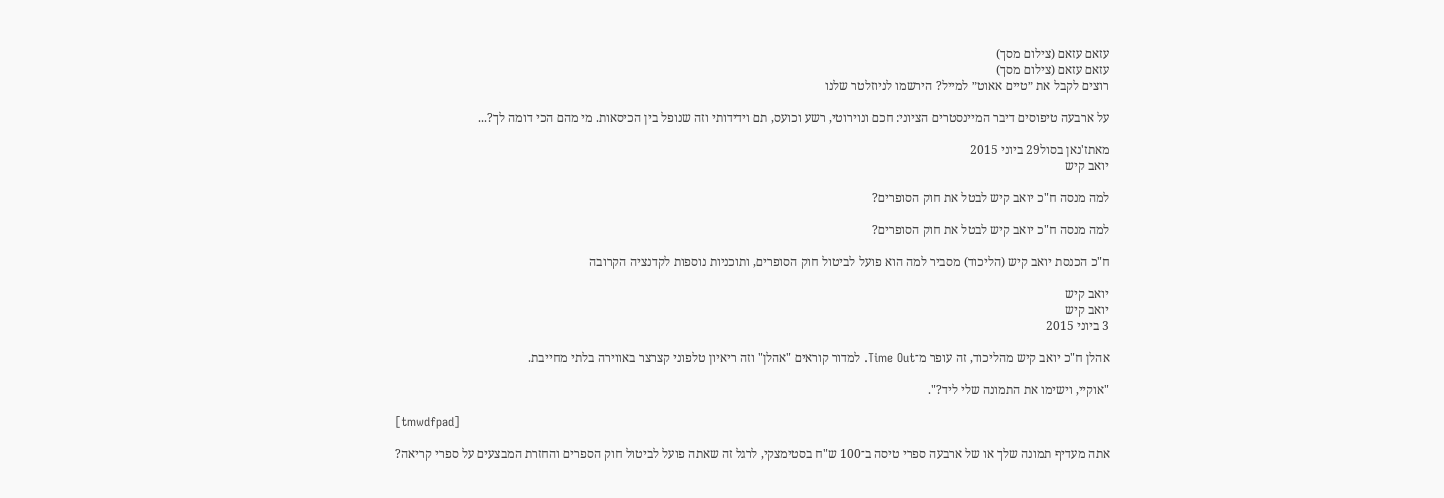עזאם עזאם (צילום מסך)
עזאם עזאם (צילום מסך)
רוצים לקבל את ״טיים אאוט״ למייל? הירשמו לניוזלטר שלנו

על ארבעה טיפוסים דיבר המיינסטרים הציוני: חכם ונוירוטי, רשע וכועס, תם וידידותי וזה שנופל בין הכיסאות. מי מהם הכי דומה לך?...

מאתז'נאן בסול29 ביוני 2015
יואב קיש

למה מנסה ח"כ יואב קיש לבטל את חוק הסופרים?

למה מנסה ח"כ יואב קיש לבטל את חוק הסופרים?

ח"כ הכנסת יואב קיש (הליכוד) מסביר למה הוא פועל לביטול חוק הסופרים, ותוכניות נוספות לקדנציה הקרובה

יואב קיש
יואב קיש
3 ביוני 2015

אהלן ח"כ יואב קיש מהליכוד, זה עופר מ־Time Out. למדור קוראים "אהלן" וזה ריאיון טלפוני קצרצר באווירה בלתי מחייבת.

"אוקיי, וישימו את התמונה שלי ליד?".

[tmwdfpad]

אתה מעדיף תמונה שלך או של ארבעה ספרי טיסה ב־100 ש"ח בסטימצקי, לרגל זה שאתה פועל לביטול חוק הספרים והחזרת המבצעים על ספרי קריאה?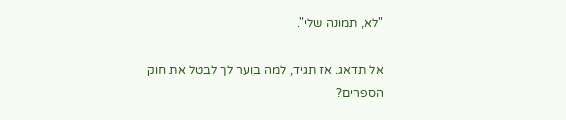"לא, תמונה שלי".

אל תדאג. אז תגיד, למה בוער לך לבטל את חוק הספרים?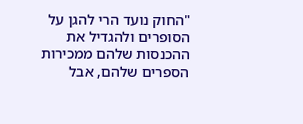"החוק נועד הרי להגן על הסופרים ולהגדיל את ההכנסות שלהם ממכירות הספרים שלהם, אבל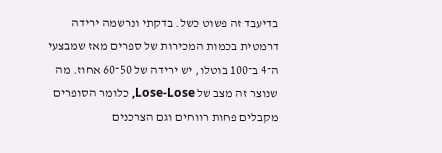בדיעבד זה פשוט כשל. בדקתי ונרשמה ירידה דרמטית בכמות המכירות של ספרים מאז שמבצעי ה־4 ב־100 בוטלו, יש ירידה של 50־60 אחוז. מה שנוצר זה מצב של Lose-Lose, כלומר הסופרים מקבלים פחות רווחים וגם הצרכנים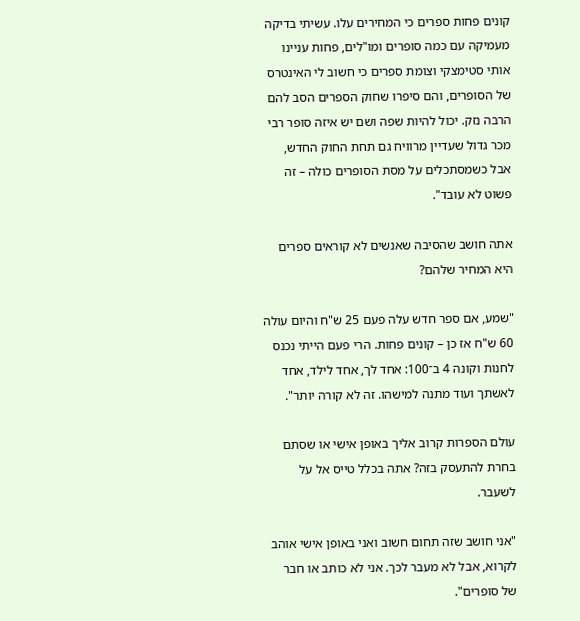קונים פחות ספרים כי המחירים עלו. עשיתי בדיקה מעמיקה עם כמה סופרים ומו"לים, פחות עניינו אותי סטימצקי וצומת ספרים כי חשוב לי האינטרס של הסופרים, והם סיפרו שחוק הספרים הסב להם הרבה נזק. יכול להיות שפה ושם יש איזה סופר רבי מכר גדול שעדיין מרוויח גם תחת החוק החדש, אבל כשמסתכלים על מסת הסופרים כולה – זה פשוט לא עובד".

אתה חושב שהסיבה שאנשים לא קוראים ספרים היא המחיר שלהם?

"שמע, אם ספר חדש עלה פעם 25 ש"ח והיום עולה 60 ש"ח אז כן – קונים פחות. הרי פעם הייתי נכנס לחנות וקונה 4 ב־100: אחד לך, אחד לילד, אחד לאשתך ועוד מתנה למישהו. זה לא קורה יותר".

עולם הספרות קרוב אליך באופן אישי או שסתם בחרת להתעסק בזה? אתה בכלל טייס אל על לשעבר.

"אני חושב שזה תחום חשוב ואני באופן אישי אוהב לקרוא, אבל לא מעבר לכך. אני לא כותב או חבר של סופרים".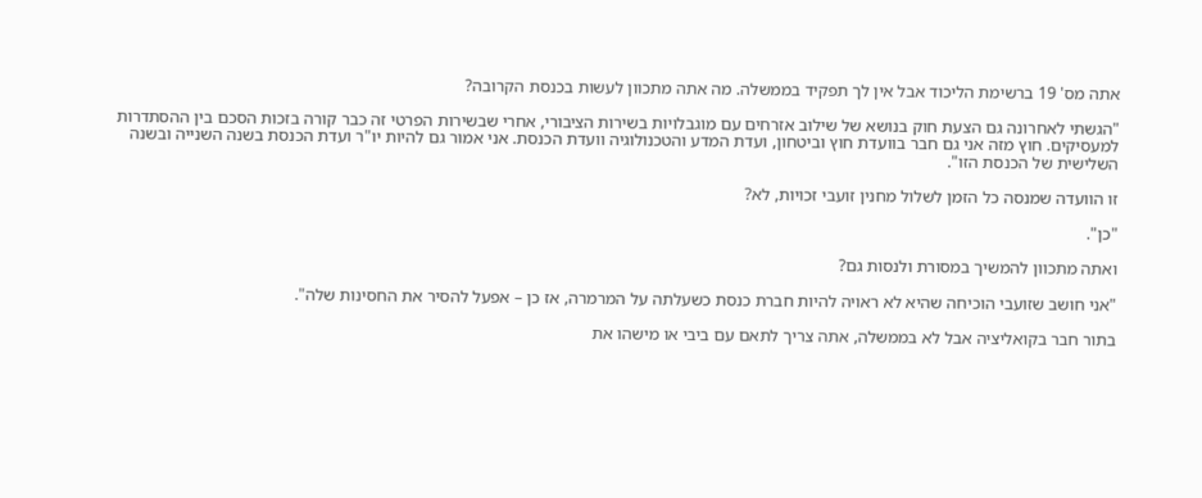אתה מס' 19 ברשימת הליכוד אבל אין לך תפקיד בממשלה. מה אתה מתכוון לעשות בכנסת הקרובה?

"הגשתי לאחרונה גם הצעת חוק בנושא של שילוב אזרחים עם מוגבלויות בשירות הציבורי, אחרי שבשירות הפרטי זה כבר קורה בזכות הסכם בין ההסתדרות למעסיקים. חוץ מזה אני גם חבר בוועדת חוץ וביטחון, ועדת המדע והטכנולוגיה וועדת הכנסת. אני אמור גם להיות יו"ר ועדת הכנסת בשנה השנייה ובשנה השלישית של הכנסת הזו".

זו הוועדה שמנסה כל הזמן לשלול מחנין זועבי זכויות, לא?

"כן".

ואתה מתכוון להמשיך במסורת ולנסות גם?

"אני חושב שזועבי הוכיחה שהיא לא ראויה להיות חברת כנסת כשעלתה על המרמרה, אז כן – אפעל להסיר את החסינות שלה".

בתור חבר בקואליציה אבל לא בממשלה, אתה צריך לתאם עם ביבי או מישהו את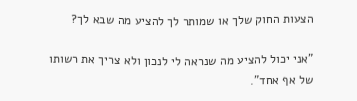הצעות החוק שלך או שמותר לך להציע מה שבא לך?

"אני יכול להציע מה שנראה לי לנכון ולא צריך את רשותו של אף אחד".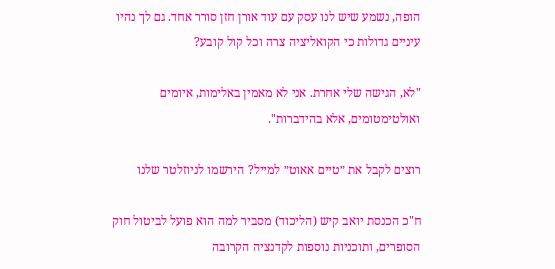הופה, נשמע שיש לנו עסק עם עוד אורן חזן סורר אחד. גם לך נהיו עיניים גדולות כי הקואליציה צרה וכל קול קובע?

"לא, הגישה שלי אחרת. אני לא מאמין באלימות, איומים ואולטימטומים, אלא בהידברות".

רוצים לקבל את ״טיים אאוט״ למייל? הירשמו לניוזלטר שלנו

ח"כ הכנסת יואב קיש (הליכוד) מסביר למה הוא פועל לביטול חוק הסופרים, ותוכניות נוספות לקדנציה הקרובה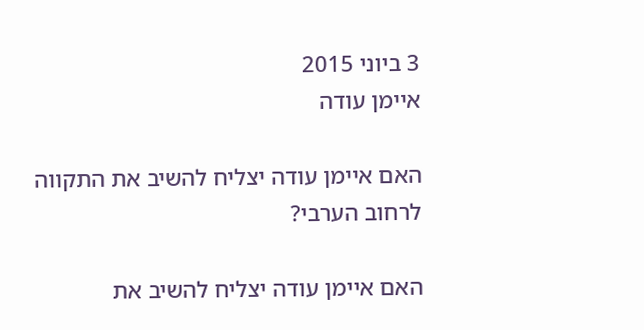3 ביוני 2015
איימן עודה

האם איימן עודה יצליח להשיב את התקווה לרחוב הערבי?

האם איימן עודה יצליח להשיב את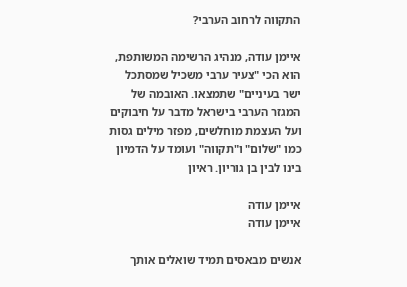התקווה לרחוב הערבי?

איימן עודה, מנהיג הרשימה המשותפת, הוא הכי "צעיר ערבי משכיל שמסתכל ישר בעיניים" שתמצאו. האובמה של המגזר הערבי בישראל מדבר על חיבוקים ועל העצמת מוחלשים, מפזר מילים גסות כמו "שלום" ו"תקווה" ועומד על הדמיון בינו לבין בן גוריון. ראיון

איימן עודה
איימן עודה

אנשים מבאסים תמיד שואלים אותך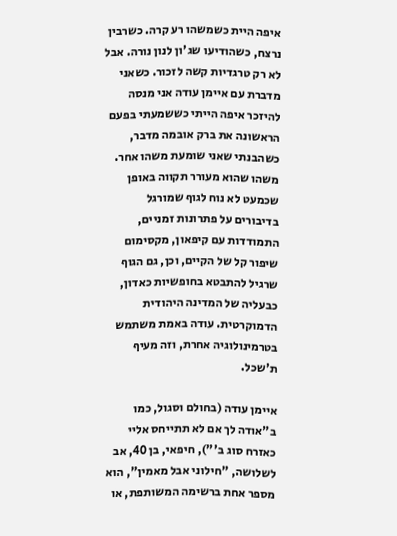איפה היית כשמשהו רע קרה. כשרבין נרצח, כשהודיעו שג'ון לנון נורה. אבל לא רק טרגדיות קשה לזכור. כשאני מדברת עם איימן עודה אני מנסה להיזכר איפה הייתי כששמעתי בפעם הראשונה את ברק אובמה מדבר, כשהבנתי שאני שומעת משהו אחר. משהו שהוא מעורר תקווה באופן שכמעט לא נוח לגוף שמורגל בדיבורים על פתרונות זמניים, התמודדות עם קיפאון, מקסימום שיפור קל של הקיים, וכן, גם הגוף שרגיל להתבטא בחופשיות כאדון, כבעליה של המדינה היהודית הדמוקרטית. עודה באמת משתמש בטרמינולוגיה אחרת, וזה מעיף ת'שכל.

איימן עודה (בחולם וסגול, כמו ב"אודה לך אם לא תתייחס אליי כאזרח סוג ב'"), חיפאי, בן 40, אב לשלושה, "חילוני אבל מאמין", הוא מספר אחת ברשימה המשותפת, או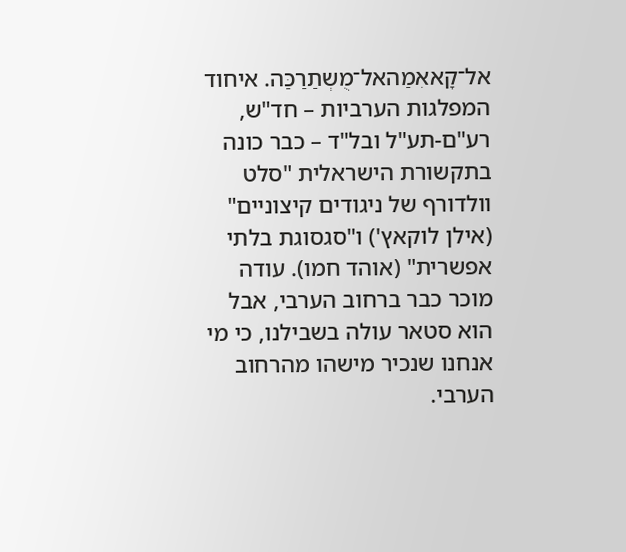אל־קָאאִמַהאל־מֻשְתַרַכַּה. איחוד המפלגות הערביות – חד"ש, רע"ם-תע"ל ובל"ד – כבר כונה בתקשורת הישראלית "סלט וולדורף של ניגודים קיצוניים" (אילן לוקאץ') ו"סגסוגת בלתי אפשרית" (אוהד חמו). עודה מוכר כבר ברחוב הערבי, אבל הוא סטאר עולה בשבילנו, כי מי אנחנו שנכיר מישהו מהרחוב הערבי.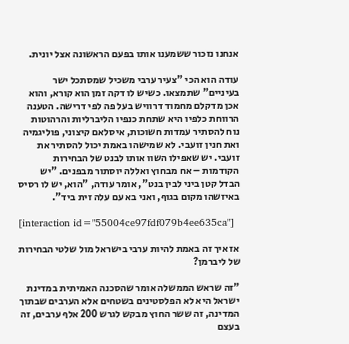אנחנו נזכור ששמענו אותו בפעם הראשונה אצל יונית.

עודה הוא הכי "צעיר ערבי משכיל שמסתכל ישר בעיניים" שתמצאו. כשיש לו דקה זמן הוא קורא, והוא אכן מדקלם מחמוד דרוויש בעל פה לפי דרישה. הטענה הרווחת כלפיו היא שתחת כנפיו הליברליות והרהוטות נוח להסתיר עמדות חשוכות, איסלאם קיצוני, פוליגמיה ואת חנין זועבי. לא שמישהו באמת יכול להסתיר את זועבי. יש שאפילו השוו אותו לבנט של הבחירות הקודמות – אח מבחוץ ואללה יוסתור מבפנים. "יש הבדל קטן ביני לבין בנט", אומר עודה, "הוא, יש לו רסיס באיזשהו מקום בגוף, ואני בא עם עלה זית ביד".

[interaction id="55004ce97fdf079b4ee635ca"]

אז איך זה באמת להיות ערבי בישראל מול שלטי הבחירות של ליברמן?

"זה שראש הממשלה אומר שהסכנה האמיתית במדינת ישראל היא לא הפלסטינים בשטחים אלא הערבים שבתוך המדינה, זה ששר החוץ מבקש לגרש 200 אלף ערבים, זה בעצם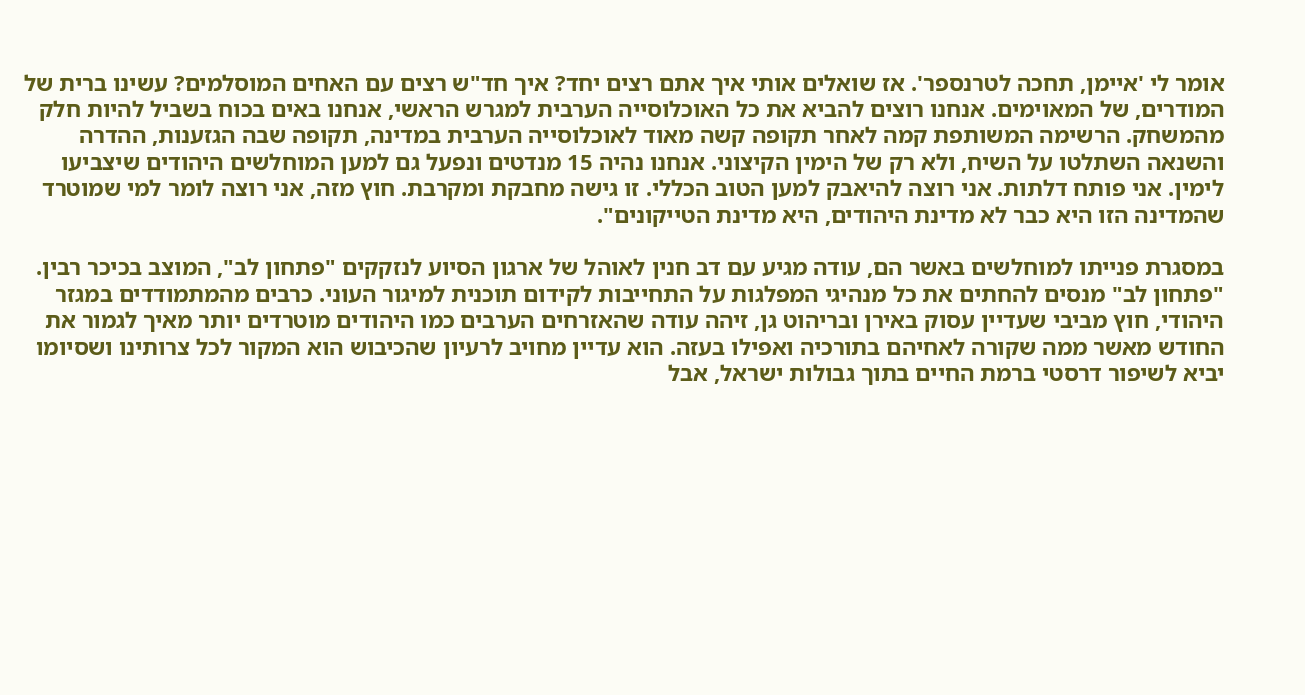אומר לי 'איימן, תחכה לטרנספר'. אז שואלים אותי איך אתם רצים יחד? איך חד"ש רצים עם האחים המוסלמים? עשינו ברית של המודרים, של המאוימים. אנחנו רוצים להביא את כל האוכלוסייה הערבית למגרש הראשי, אנחנו באים בכוח בשביל להיות חלק מהמשחק. הרשימה המשותפת קמה לאחר תקופה קשה מאוד לאוכלוסייה הערבית במדינה, תקופה שבה הגזענות, ההדרה והשנאה השתלטו על השיח, ולא רק של הימין הקיצוני. אנחנו נהיה 15 מנדטים ונפעל גם למען המוחלשים היהודים שיצביעו לימין. אני פותח דלתות. אני רוצה להיאבק למען הטוב הכללי. זו גישה מחבקת ומקרבת. חוץ מזה, אני רוצה לומר למי שמוטרד שהמדינה הזו היא כבר לא מדינת היהודים, היא מדינת הטייקונים".

במסגרת פנייתו למוחלשים באשר הם, עודה מגיע עם דב חנין לאוהל של ארגון הסיוע לנזקקים "פתחון לב", המוצב בכיכר רבין. "פתחון לב" מנסים להחתים את כל מנהיגי המפלגות על התחייבות לקידום תוכנית למיגור העוני. כרבים מהמתמודדים במגזר היהודי, חוץ מביבי שעדיין עסוק באירן ובריהוט גן, זיהה עודה שהאזרחים הערבים כמו היהודים מוטרדים יותר מאיך לגמור את החודש מאשר ממה שקורה לאחיהם בתורכיה ואפילו בעזה. הוא עדיין מחויב לרעיון שהכיבוש הוא המקור לכל צרותינו ושסיומו יביא לשיפור דרסטי ברמת החיים בתוך גבולות ישראל, אבל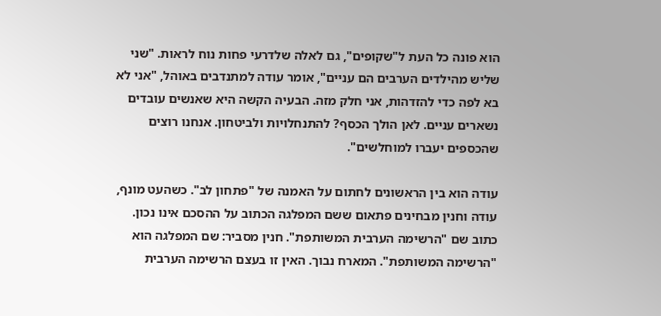הוא פונה כל העת ל"שקופים", גם לאלה שלדרעי פחות נוח לראות. "שני שליש מהילדים הערבים הם עניים", אומר עודה למתנדבים באוהל, "אני לא בא לפה כדי להזדהות, אני חלק מזה. הבעיה הקשה היא שאנשים עובדים נשארים עניים. לאן הולך הכסף? להתנחלויות ולביטחון. אנחנו רוצים שהכספים יעברו למוחלשים".

עודה הוא בין הראשונים לחתום על האמנה של "פתחון לב". כשהעט מונף, עודה וחנין מבחינים פתאום ששם המפלגה הכתוב על ההסכם אינו נכון. כתוב שם "הרשימה הערבית המשותפת". חנין מסביר: שם המפלגה הוא "הרשימה המשותפת". המארח נבוך. האין זו בעצם הרשימה הערבית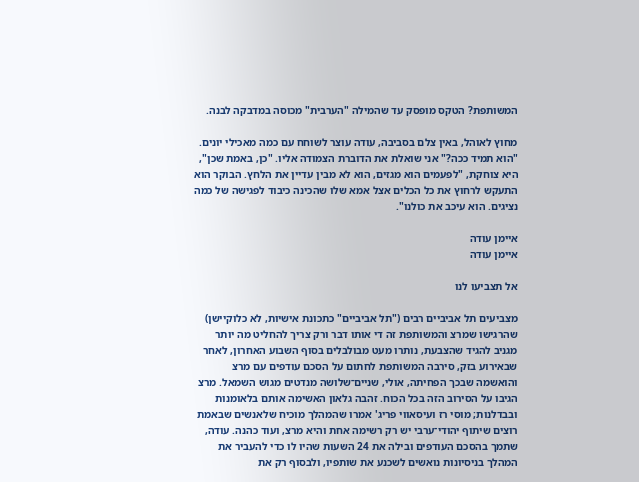המשותפת? הטקס מופסק עד שהמילה "הערבית" מכוסה במדבקה לבנה.

מחוץ לאוהל, באין צלם בסביבה, עודה עוצר לשוחח עם כמה מאכילי יונים. "הוא תמיד ככה?" אני שואלת את הדוברת הצמודה אליו. "כן, באמת שכן", היא צוחקת, "לפעמים הוא מגזים, הוא לא מבין עדיין את הלחץ. הבוקר הוא התעקש לרחוץ את כל הכלים אצל אמא שלו שהכינה כיבוד לפגישה של כמה נציגים. הוא עיכב את כולנו".

איימן עודה
איימן עודה

אל תצביעו לנו

מצביעים תל אביביים רבים ("תל אביביים" כתכונת אישיות, לא כלוקיישן) שהרגישו שמרצ והמשותפת זה די אותו דבר ורק צריך להחליט מה יותר מגניב להגיד שהצבעת, נותרו מעט מבולבלים בסוף השבוע האחרון, לאחר שבאירוע בזק, סירבה המשותפת לחתום על הסכם עודפים עם מרצ והואשמה שבכך הפחיתה, אולי, שניים־שלושה מנדטים מגוש השמאל. מרצ הגיבו על הסירוב הזה בכל הכוח. זהבה גלאון האשימה אותם בלאומנות ובבדלנות; מוסי רז ועיסאווי פריג' אמרו שהמהלך מוכיח שלאנשים שבאמת רוצים שיתוף יהודי־ערבי יש רק רשימה אחת והיא מרצ, ועוד כהנה. עודה, שתמך בהסכם העודפים ובילה את 24 השעות שהיו לו כדי להעביר את המהלך בניסיונות נואשים לשכנע את שותפיו, ולבסוף רק את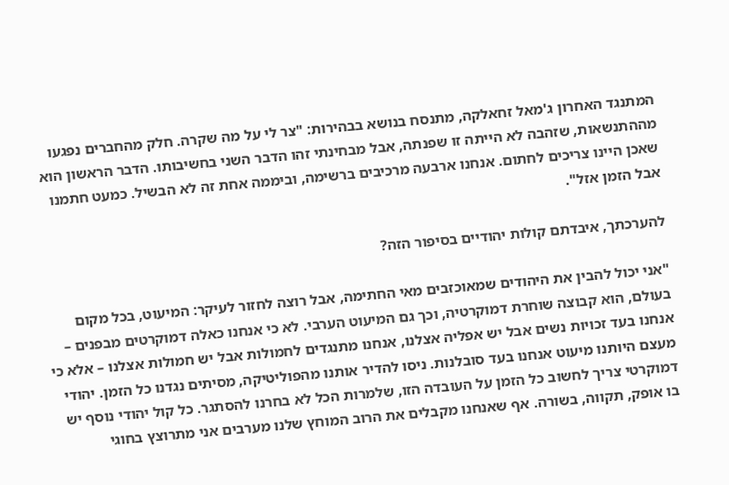המתנגד האחרון ג'מאל זחאלקה, מתנסח בנושא בבהירות: "צר לי על מה שקרה. חלק מהחברים נפגעו מההתנשאות, שזהבה לא הייתה זו שפנתה, אבל מבחינתי זהו הדבר השני בחשיבותו. הדבר הראשון הוא שאכן היינו צריכים לחתום. אנחנו ארבעה מרכיבים ברשימה, וביממה אחת זה לא הבשיל. כמעט חתמנו אבל הזמן אזל".

להערכתך, איבדתם קולות יהודיים בסיפור הזה?

"אני יכול להבין את היהודים שמאוכזבים מאי החתימה, אבל רוצה לחזור לעיקר: המיעוט, בכל מקום בעולם, הוא קבוצה שוחרת דמוקרטיה, וכך גם המיעוט הערבי. לא כי אנחנו כאלה דמוקרטים מבפנים – אנחנו בעד זכויות נשים אבל יש אפליה אצלנו, אנחנו מתנגדים לחמולות אבל יש חמולות אצלנו – אלא כי מעצם היותנו מיעוט אנחנו בעד סובלנות. ניסו להדיר אותנו מהפוליטיקה, מסיתים נגדנו כל הזמן. יהודי דמוקרטי צריך לחשוב כל הזמן על העובדה הזו, שלמרות הכל לא בחרנו להסתגר. כל קול יהודי נוסף יש בו אופק, תקווה, בשורה. אף שאנחנו מקבלים את הרוב המוחץ שלנו מערבים אני מתרוצץ בחוגי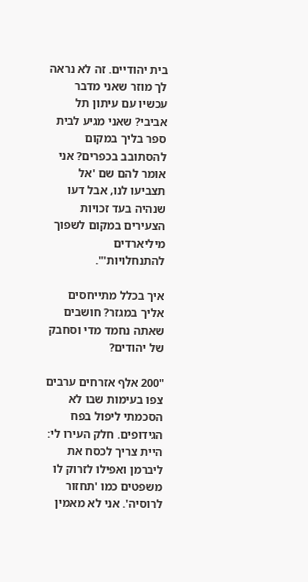בית יהודיים. זה לא נראה לך מוזר שאני מדבר עכשיו עם עיתון תל אביבי? שאני מגיע לבית ספר בליך במקום להסתובב בכפרים? אני אומר להם שם 'אל תצביעו לנו, אבל דעו שנהיה בעד זכויות הצעירים במקום לשפוך מיליארדים להתנחלויות'".

איך בכלל מתייחסים אליך במגזר? חושבים שאתה נחמד מדי וסחבק של יהודים?

"200 אלף אזרחים ערבים צפו בעימות שבו לא הסכמתי ליפול בפח הגידופים. חלק העירו לי: היית צריך לכסח את ליברמן ואפילו לזרוק לו משפטים כמו 'תחזור לרוסיה'. אני לא מאמין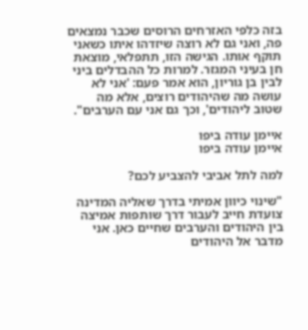בזה כלפי האזרחים הרוסים שכבר נמצאים פה, ואני גם לא רוצה שיזדהו איתו כשאני תוקף אותו. הגישה הזו, תתפלאי, מוצאת חן בעיני המגזר. למרות כל ההבדלים ביני לבין בן גוריון, הוא אמר פעם: 'אני לא עושה מה שהיהודים רוצים, אלא מה שטוב ליהודים', וכך גם אני עם הערבים".

איימן עודה ביפו
איימן עודה ביפו

למה לתל אביבי להצביע לכם?

"שינוי כיוון אמיתי בדרך שאליה המדינה צועדת חייב לעבור דרך שותפות אמיצה בין היהודים והערבים שחיים כאן. אני מדבר אל היהודים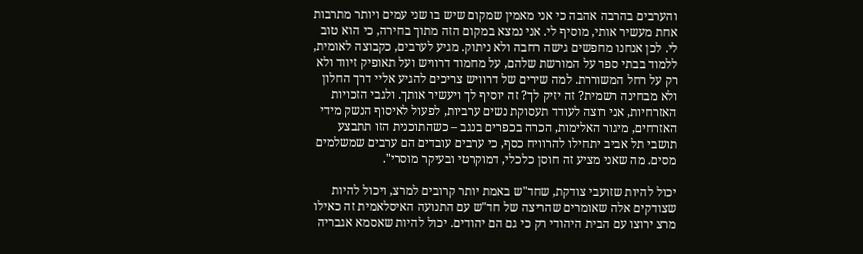והערבים בהרבה אהבה כי אני מאמין שמקום שיש בו שני עמים ויותר מתרבות אחת מעשיר אותי, מוסיף לי. אני נמצא במקום הזה מתוך בחירה, כי הוא טוב לי. לכן אנחנו מחפשים גישה רחבה ולא ניתוק. מגיע לערבים, כקבוצה לאומית, ללמוד בבתי ספר על המורשת שלהם, על מחמוד דרוויש ועל תאופיק זיווד ולא רק על רחל המשוררת. למה שירים של דרוויש צריכים להגיע אליי דרך החלון ולא מבחינה רשמית? זה יזיק לך? זה יוסיף לך ויעשיר אותך. ולגבי הזכויות האזרחיות, אני רוצה לעודד תעסוקת נשים ערביות, לפעול לאיסוף הנשק מידי האזרחים, מיגור האלימות, הכרה בכפרים בנגב – כשהתוכנית הזו תתבצע תושבי תל אביב יתחילו להרוויח כסף, כי ערבים עובדים הם ערבים שמשלמים מסים. מה שאני מציע זה חוסן כלכלי, דמוקרטי ובעיקר מוסרי".

יכול להיות שזועבי צודקת, שחד"ש באמת יותר קרובים למרצ, ויכול להיות שצודקים אלה שאומרים שהריצה של חד"ש עם התנועה האיסלאמית זה כאילו מרצ ירוצו עם הבית היהודי רק כי גם הם יהודים. יכול להיות שאסמא אגבריה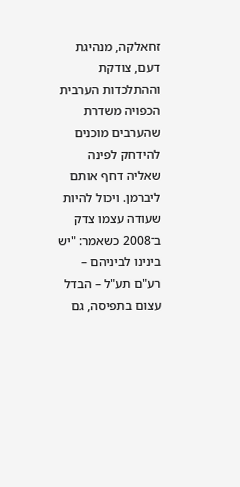זחאלקה, מנהיגת דעם, צודקת וההתלכדות הערבית הכפויה משדרת שהערבים מוכנים להידחק לפינה שאליה דחף אותם ליברמן. ויכול להיות שעודה עצמו צדק ב־2008 כשאמר: "יש בינינו לביניהם – רע"ם תע"ל – הבדל עצום בתפיסה, גם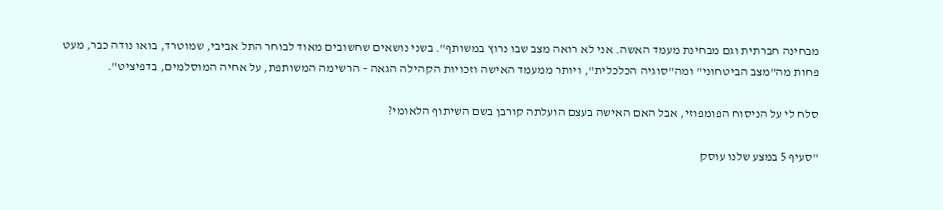מבחינה חברתית וגם מבחינת מעמד האשה. אני לא רואה מצב שבו נרוץ במשותף". בשני נושאים שחשובים מאוד לבוחר התל אביבי, שמוטרד, בואו נודה כבר, מעט פחות מה"מצב הביטחוני" ומה"סוגיה הכלכלית", ויותר ממעמד האישה וזכויות הקהילה הגאה – הרשימה המשותפת, על אחיה המוסלמים, בדפיציט".

סלח לי על הניסוח הפומפוזי, אבל האם האישה בעצם הועלתה קורבן בשם השיתוף הלאומי?

"סעיף 5 במצע שלנו עוסק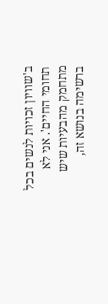ב'שוויון זכויות לנשים בכל תחומי החיים'. אני לא מתחמק מהבעיות שיש ברשימה בנושא זה,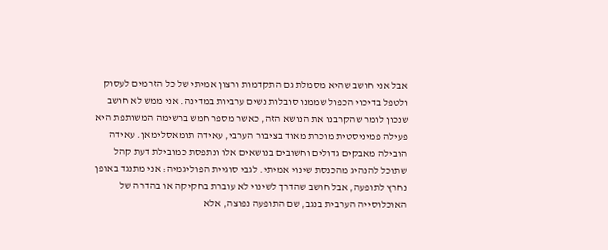אבל אני חושב שהיא מסמלת גם התקדמות ורצון אמיתי של כל הזרמים לעסוק ולטפל בדיכוי הכפול שממנו סובלות נשים ערביות במדינה. אני ממש לא חושב שנכון לומר שהקרבנו את הנושא הזה, כאשר מספר חמש ברשימה המשותפת היא פעילה פמיניסטית מוכרת מאוד בציבור הערבי, עאידה תומאסלימאן. עאידה הובילה מאבקים גדולים וחשובים בנושאים אלו ונתפסת כמובילת דעת קהל שתוכל להנהיג מהכנסת שינוי אמיתי. לגבי סוגיית הפוליגמיה: אני מתנגד באופן נחרץ לתופעה, אבל חושב שהדרך לשינוי לא עוברת בחקיקה או בהדרה של האוכלוסייה הערבית בנגב, שם התופעה נפוצה, אלא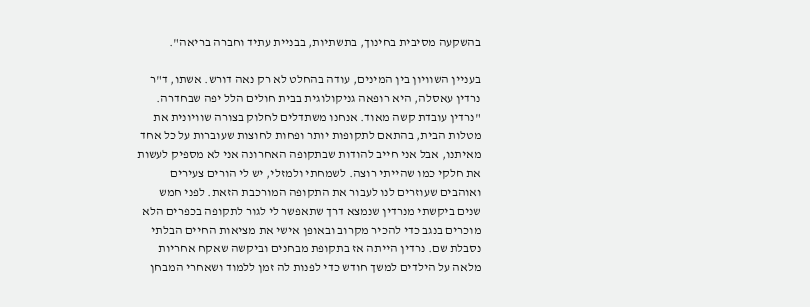בהשקעה מסיבית בחינוך, בתשתיות, בבניית עתיד וחברה בריאה".

בעניין השוויון בין המינים, עודה בהחלט לא רק נאה דורש. אשתו, ד"ר נרדין עאסלה, היא רופאה גניקולוגית בבית חולים הלל יפה שבחדרה. "נרדין עובדת קשה מאוד. אנחנו משתדלים לחלוק בצורה שוויונית את מטלות הבית, בהתאם לתקופות יותר ופחות לחוצות שעוברות על כל אחד מאיתנו, אבל אני חייב להודות שבתקופה האחרונה אני לא מספיק לעשות את חלקי כמו שהייתי רוצה. לשמחתי ולמזלי, יש לי הורים צעירים ואוהבים שעוזרים לנו לעבור את התקופה המורכבת הזאת. לפני חמש שנים ביקשתי מנרדין שנמצא דרך שתאפשר לי לגור לתקופה בכפרים הלא מוכרים בנגב כדי להכיר מקרוב ובאופן אישי את מציאות החיים הבלתי נסבלת שם. נרדין הייתה אז בתקופת מבחנים וביקשה שאקח אחריות מלאה על הילדים למשך חודש כדי לפנות לה זמן ללמוד ושאחרי המבחן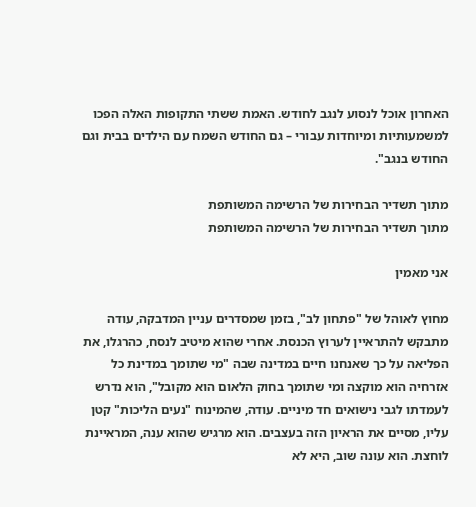האחרון אוכל לנסוע לנגב לחודש. האמת ששתי התקופות האלה הפכו למשמעותיות ומיוחדות עבורי – גם החודש השמח עם הילדים בבית וגם החודש בנגב".

מתוך תשדיר הבחירות של הרשימה המשותפת
מתוך תשדיר הבחירות של הרשימה המשותפת

אני מאמין

מחוץ לאוהל של "פתחון לב", בזמן שמסדרים עניין המדבקה, עודה מתבקש להתראיין לערוץ הכנסת. אחרי שהוא מיטיב לנסח, כהרגלו, את הפליאה על כך שאנחנו חיים במדינה שבה "מי שתומך במדינת כל אזרחיה הוא מוקצה ומי שתומך בחוק הלאום הוא מקובל", הוא נדרש לעמדתו לגבי נישואים חד מיניים. עודה, שהמינוח "נעים הליכות" קטן עליו, מסיים את הראיון הזה בעצבים. הוא מרגיש שהוא ענה, המראיינת לוחצת. הוא עונה שוב, היא לא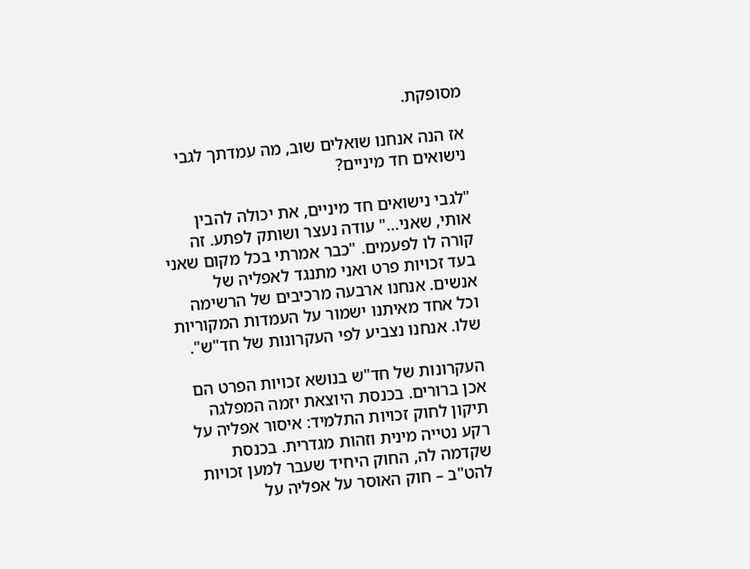מסופקת.

אז הנה אנחנו שואלים שוב, מה עמדתך לגבי נישואים חד מיניים?

"לגבי נישואים חד מיניים, את יכולה להבין אותי, שאני…" עודה נעצר ושותק לפתע. זה קורה לו לפעמים. "כבר אמרתי בכל מקום שאני בעד זכויות פרט ואני מתנגד לאפליה של אנשים. אנחנו ארבעה מרכיבים של הרשימה וכל אחד מאיתנו ישמור על העמדות המקוריות שלו. אנחנו נצביע לפי העקרונות של חד"ש".

העקרונות של חד"ש בנושא זכויות הפרט הם אכן ברורים. בכנסת היוצאת יזמה המפלגה תיקון לחוק זכויות התלמיד: איסור אפליה על רקע נטייה מינית וזהות מגדרית. בכנסת שקדמה לה, החוק היחיד שעבר למען זכויות להט"ב – חוק האוסר על אפליה על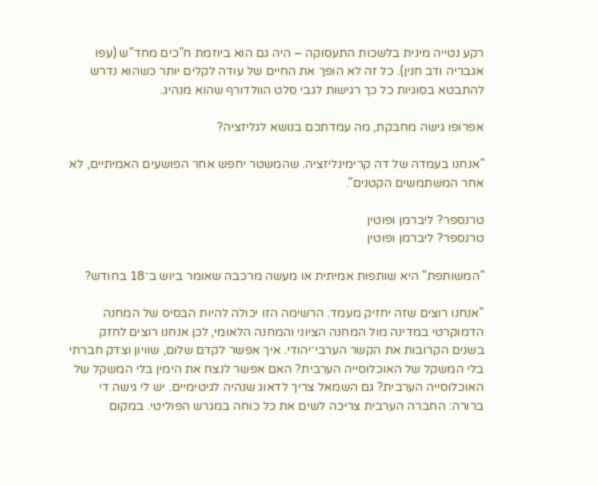רקע נטייה מינית בלשכות התעסוקה – היה גם הוא ביוזמת ח"כים מחד"ש (עפו אגבריה ודב חנין). כל זה לא הופך את החיים של עודה לקלים יותר כשהוא נדרש להתבטא בסוגיות כל כך רגישות לגבי סלט הוולדורף שהוא מנהיג.

אפרופו גישה מחבקת, מה עמדתכם בנושא לגליזציה?

"אנחנו בעמדה של דה קרימינליזציה. שהמשטר יחפש אחר הפושעים האמיתיים, לא אחר המשתמשים הקטנים".

טרנספר? ליברמן ופוטין
טרנספר? ליברמן ופוטין

"המשותפת" היא שותפות אמיתית או מעשה מרכבה שאומר ביוש ב־18 בחודש?

"אנחנו רוצים שזה יחזיק מעמד. הרשימה הזו יכולה להיות הבסיס של המחנה הדמוקרטי במדינה מול המחנה הציוני והמחנה הלאומי, לכן אנחנו רוצים לחזק בשנים הקרובות את הקשר הערבי־יהודי. איך אפשר לקדם שלום, שוויון וצדק חברתי בלי המשקל של האוכלוסייה הערבית? האם אפשר לנצח את הימין בלי המשקל של האוכלוסייה הערבית? גם השמאל צריך לדאוג שנהיה לגיטימיים. יש לי גישה די ברורה: החברה הערבית צריכה לשים את כל כוחה במגרש הפוליטי. במקום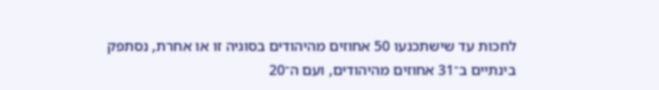לחכות עד שישתכנעו 50 אחוזים מהיהודים בסוגיה זו או אחרת, נסתפק בינתיים ב־31 אחוזים מהיהודים, ועם ה־20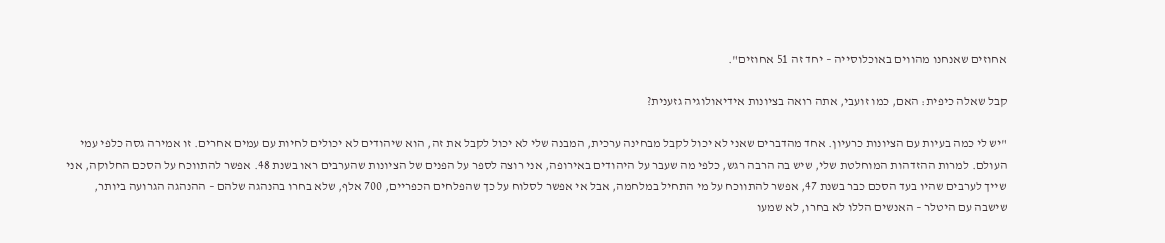אחוזים שאנחנו מהווים באוכלוסייה – יחד זה 51 אחוזים".

קבל שאלה כיפית: האם, כמו זועבי, אתה רואה בציונות אידיאולוגיה גזענית?

"יש לי כמה בעיות עם הציונות כרעיון. אחד מהדברים שאני לא יכול לקבל מבחינה ערכית, המבנה שלי לא יכול לקבל את זה, הוא שיהודים לא יכולים לחיות עם עמים אחרים. זו אמירה גסה כלפי עמי העולם. למרות ההזדהות המוחלטת שלי, שיש בה הרבה רגש, כלפי מה שעבר על היהודים באירופה, אני רוצה לספר על הפנים של הציונות שהערבים ראו בשנת 48. אפשר להתווכח על הסכם החלוקה, אני שייך לערבים שהיו בעד הסכם כבר בשנת 47, אפשר להתווכח על מי התחיל במלחמה, אבל אי אפשר לסלוח על כך שהפלחים הכפריים, 700 אלף, שלא בחרו בהנהגה שלהם – ההנהגה הגרועה ביותר, שישבה עם היטלר – האנשים הללו לא בחרו, לא שמעו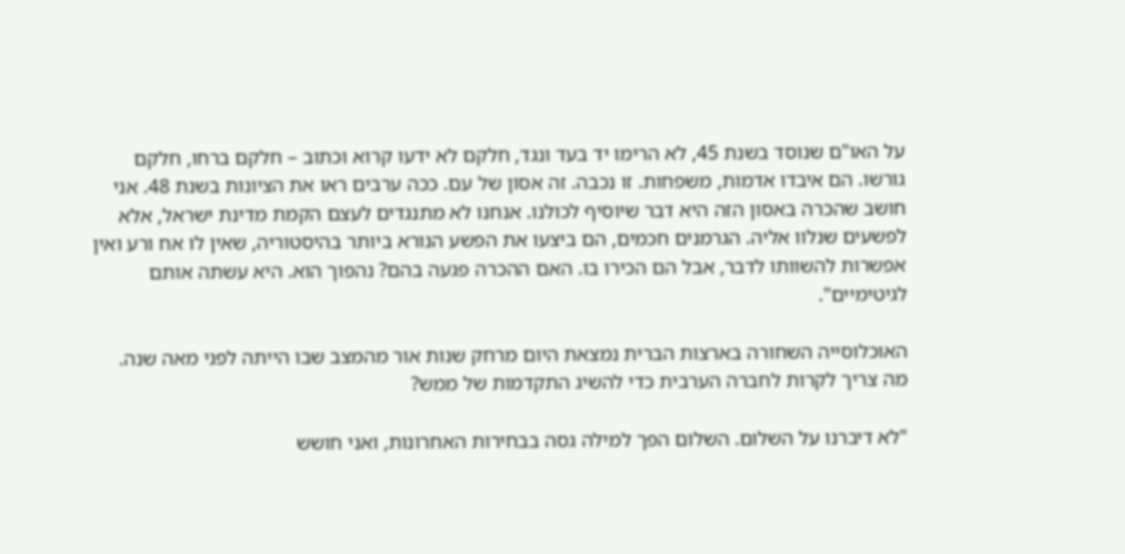על האו"ם שנוסד בשנת 45, לא הרימו יד בעד ונגד, חלקם לא ידעו קרוא וכתוב – חלקם ברחו, חלקם גורשו. הם איבדו אדמות, משפחות. זו נכבה. זה אסון של עם. ככה ערבים ראו את הציונות בשנת 48. אני חושב שהכרה באסון הזה היא דבר שיוסיף לכולנו. אנחנו לא מתנגדים לעצם הקמת מדינת ישראל, אלא לפשעים שנלוו אליה. הגרמנים חכמים, הם ביצעו את הפשע הנורא ביותר בהיסטוריה, שאין לו אח ורע ואין אפשרות להשוותו לדבר, אבל הם הכירו בו. האם ההכרה פגעה בהם? נהפוך הוא. היא עשתה אותם לגיטימיים".

האוכלוסייה השחורה בארצות הברית נמצאת היום מרחק שנות אור מהמצב שבו הייתה לפני מאה שנה. מה צריך לקרות לחברה הערבית כדי להשיג התקדמות של ממש?

"לא דיברנו על השלום. השלום הפך למילה גסה בבחירות האחרונות, ואני חושש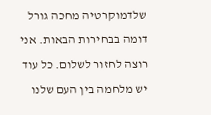שלדמוקרטיה מחכה גורל דומה בבחירות הבאות. אני רוצה לחזור לשלום. כל עוד יש מלחמה בין העם שלנו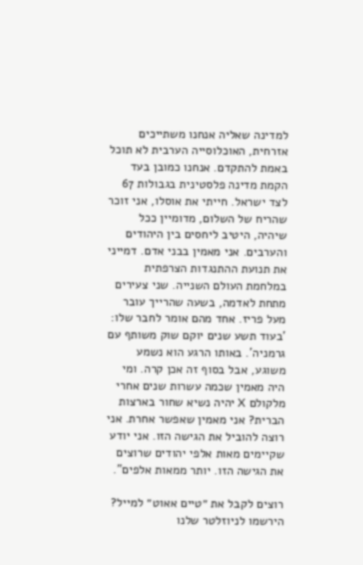למדינה שאליה אנחנו משתייכים אזרחית, האוכלוסייה הערבית לא תוכל באמת להתקדם. אנחנו כמובן בעד הקמת מדינה פלסטינית בגבולות 67 לצד ישראל. חייתי את אוסלו, אני זוכר שהריח של השלום, מדומיין ככל שיהיה, היטיב ליחסים בין היהודים והערבים. אני מאמין בבני אדם. דמייני את תנועת ההתנגדות הצרפתית במלחמת העולם השנייה. שני צעירים מתחת לאדמה, בשעה שהרייך עובר מעל פריז. אחד מהם אומר לחבר שלו: 'בעוד תשע שנים יוקם שוק משותף עם גרמניה'. באותו הרגע הוא נשמע משוגע, אבל בסוף זה אכן קרה. ומי היה מאמין שכמה עשרות שנים אחרי מלקולם X יהיה נשיא שחור בארצות הברית? אני מאמין שאפשר אחרת. אני רוצה להוביל את הגישה הזו. אני יודע שקיימים מאות אלפי יהודים שרוצים את הגישה הזו. יותר ממאות אלפים".

רוצים לקבל את ״טיים אאוט״ למייל? הירשמו לניוזלטר שלנו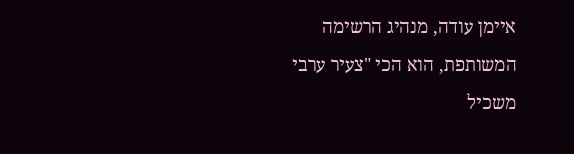איימן עודה, מנהיג הרשימה המשותפת, הוא הכי "צעיר ערבי משכיל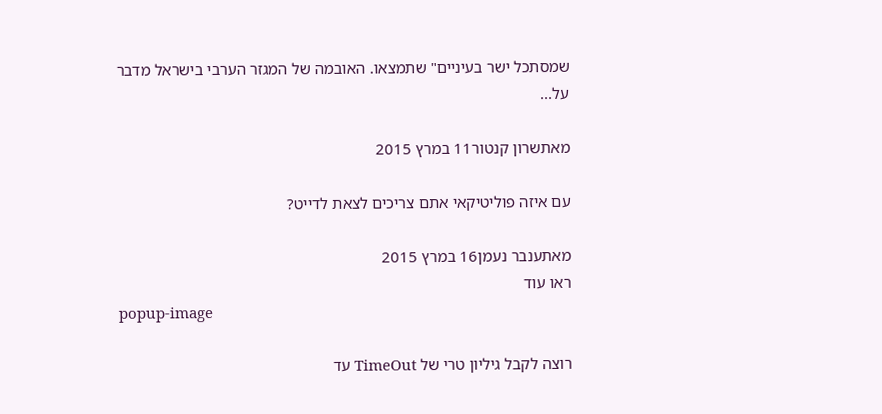שמסתכל ישר בעיניים" שתמצאו. האובמה של המגזר הערבי בישראל מדבר על...

מאתשרון קנטור11 במרץ 2015

עם איזה פוליטיקאי אתם צריכים לצאת לדייט?

מאתענבר נעמן16 במרץ 2015
ראו עוד
popup-image

רוצה לקבל גיליון טרי של TimeOut עד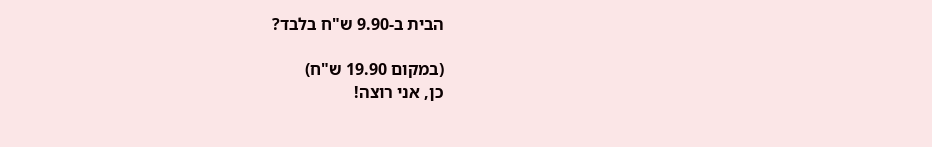הבית ב-9.90 ש"ח בלבד?

(במקום 19.90 ש"ח)
כן, אני רוצה!